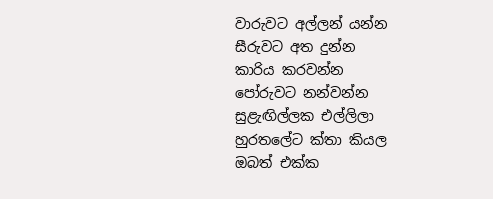වාරුවට අල්ලන් යන්න
සීරුවට අත දුන්න
කාරිය කරවන්න
පෝරුවට නන්වන්න
සුළැඟිල්ලක එල්ලිලා
හුරතලේට ක්තා කියල
ඔබත් එක්ක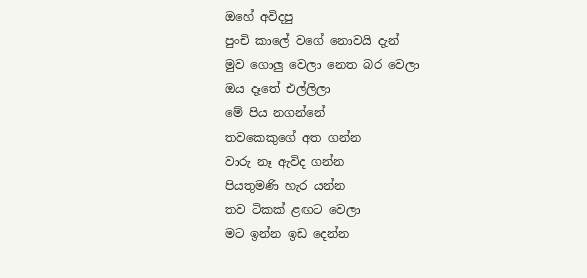ඔහේ අවිදපු
පුංචි කාලේ වගේ නොවයි දැන්
මුව ගොලු වෙලා නෙත බර වෙලා
ඔය දෑතේ එල්ලිලා
මේ පිය නගන්නේ
තවකෙකුගේ අත ගන්න
වාරු නෑ ඇවිද ගන්න
පියතුමණි හැර යන්න
තව ටිකක් ළඟට වෙලා
මට ඉන්න ඉඩ දෙන්න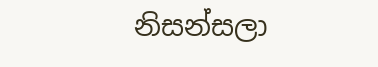නිසන්සලා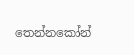තෙන්නකෝන්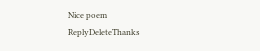Nice poem
ReplyDeleteThanks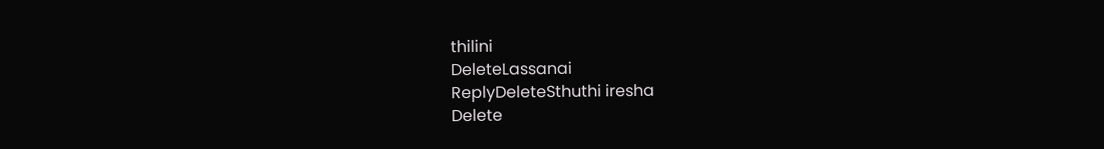thilini
DeleteLassanai
ReplyDeleteSthuthi iresha
Delete